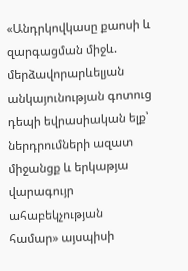«Անդրկովկասը քաոսի և զարգացման միջև. մերձավորարևելյան անկայունության գոտուց դեպի եվրասիական ելք՝ ներդրումների ազատ միջանցք և երկաթյա վարագույր ահաբեկչության համար» այսպիսի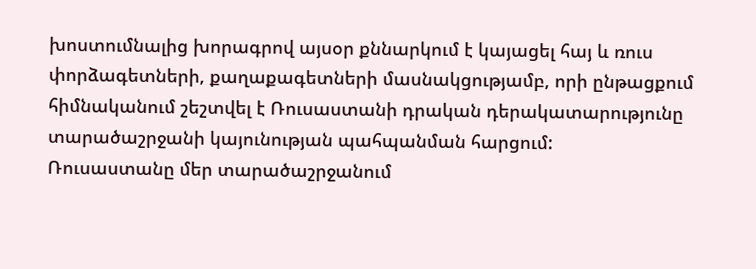խոստումնալից խորագրով այսօր քննարկում է կայացել հայ և ռուս փորձագետների, քաղաքագետների մասնակցությամբ, որի ընթացքում հիմնականում շեշտվել է Ռուսաստանի դրական դերակատարությունը տարածաշրջանի կայունության պահպանման հարցում:
Ռուսաստանը մեր տարածաշրջանում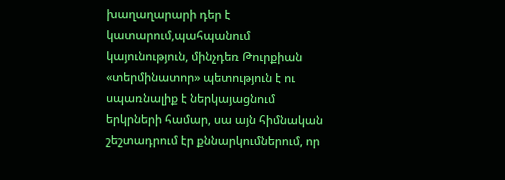խաղաղարարի դեր է կատարում,պահպանում կայունություն, մինչդեռ Թուրքիան «տերմինատոր» պետություն է ու սպառնալիք է ներկայացնում երկրների համար, սա այն հիմնական շեշտադրում էր քննարկումներում, որ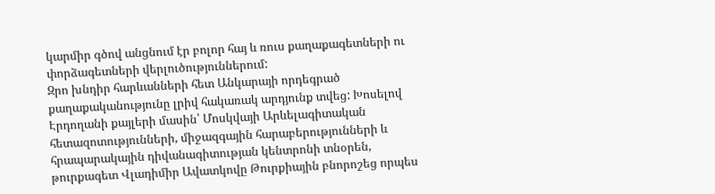կարմիր գծով անցնում էր բոլոր հայ և ռուս քաղաքագետների ու փորձագետների վերլուծություններում:
Զրո խնդիր հարևանների հետ Անկարայի որդեգրած քաղաքականությունը լրիվ հակառակ արդյունք տվեց: Խոսելով Էրդողանի քայլերի մասին՝ Մոսկվայի Արևելագիտական հետազոտությունների, միջազգային հարաբերությունների և հրապարակային դիվանագիտության կենտրոնի տնօրեն, թուրքագետ Վլադիմիր Ավատկովը Թուրքիային բնորոշեց որպես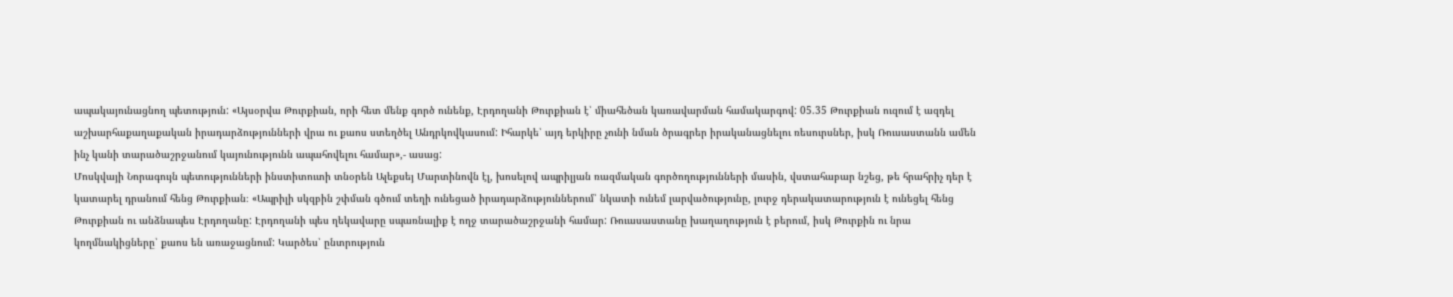ապակայունացնող պետություն: «Այսօրվա Թուրքիան, որի հետ մենք գործ ունենք, Էրդողանի Թուրքիան է՝ միահեծան կառավարման համակարգով: 05.35 Թուրքիան ուզում է ազդել աշխարհաքաղաքական իրադարձությունների վրա ու քաոս ստեղծել Անդրկովկասում: Իհարկե՝ այդ երկիրը չունի նման ծրագրեր իրականացնելու ռեսուրսներ, իսկ Ռուսաստանն ամեն ինչ կանի տարածաշրջանում կայունությունն ապահովելու համար»,- ասաց:
Մոսկվայի Նորագույն պետությունների ինստիտուտի տնօրեն Ալեքսեյ Մարտինովն էլ, խոսելով ապրիլյան ռազմական գործողությունների մասին, վստահաբար նշեց, թե հրահրիչ դեր է կատարել դրանում հենց Թուրքիան։ «Ապրիլի սկզբին շփման գծում տեղի ունեցած իրադարձություններում՝ նկատի ունեմ լարվածությունը, լուրջ դերակատարություն է ունեցել հենց Թուրքիան ու անձնապես Էրդողանը: Էրդողանի պես ղեկավարը սպառնալիք է ողջ տարածաշրջանի համար: Ռուասաստանը խաղաղություն է բերում, իսկ Թուրքին ու նրա կողմնակիցները՝ քաոս են առաջացնում: Կարծես՝ ընտրություն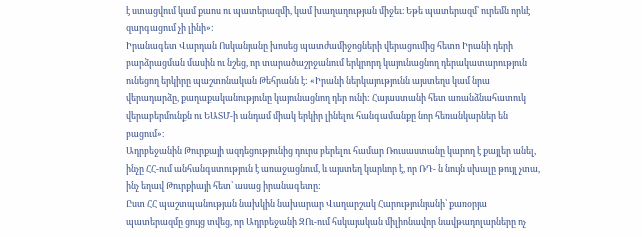է ստացվում կամ քաոս ու պատերազմի, կամ խաղաղության միջեւ։ Եթե պատերազմ՝ ուրեմն որևէ զարգացում չի լինի»:
Իրանագետ Վարդան Ոսկանյանը խոսեց պատժամիջոցների վերացումից հետո Իրանի դերի բարձրացման մասին ու նշեց, որ տարածաշրջանում երկրորդ կայունացնող դերակատարություն ունեցող երկիրը պաշտոնական Թեհրանն է: «Իրանի ներկայությունն այստեղս կամ նրա վերադարձը, քաղաքականությունը կայունացնող դեր ունի: Հայաստանի հետ առանձնահատուկ վերաբերմունքն ու ԵԱՏՄ-ի անդամ միակ երկիր լինելու հանգամանքը նոր հեռանկարներ են բացում»։
Ադրբեջանին Թուրքայի ազդեցությունից դուրս բերելու համար Ռուսաստանը կարող է քայլեր անել, ինչը ՀՀ-ում անհանգստություն է առաջացնում, և այստեղ կարևոր է, որ ՌԴ- ն նույն սխալը թույլ չտա, ինչ եղավ Թուրքիայի հետ՝ ասաց իրանագետը:
Ըստ ՀՀ պաշտպանության նախկին նախարար Վաղարշակ Հարությունյանի՝ քառօրյա պատերազմը ցույց տվեց, որ Ադրբեջանի ԶՈւ-ում հսկայական միլիոնավոր նավթադոլարները ոչ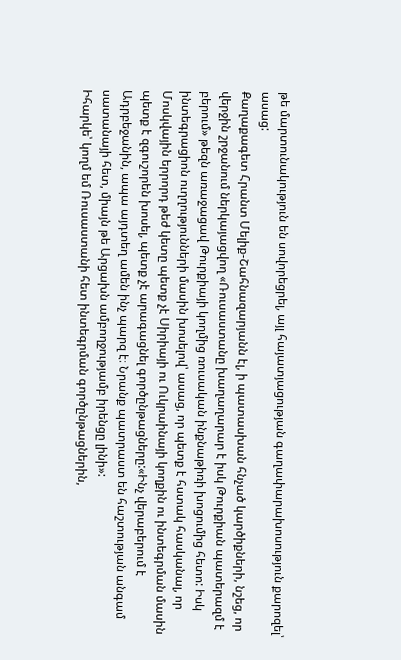թե մարտունակություն են սովորեցրել, այլ հայատյացության գաղափարախոսություն քարոզել՝ ասաց:
Քաղաքագետ Հրանտ Մելիք-Շահնազարյանն էլ, ի պատասխան հնչած կարծիքների, նշեց, որ վերջին շրջանում ներկայացվող «Ռուսաստանը խաղաղարար է իսկ Թուրքիան պատերազմ է բերում» թեզն առաջացավ Թուրքիայի կողմից ռուսական ինքնաթիռի խոցումից հետո: Իսկ ինտեգրացիոն ուղղությունների մասին խոսելով՝ ասաց, որ պետք է հստակ հասկանալ, որ Մոսկվային երրորդ թեժ կետը պետք չէ Սիրիայի ու Ուկրաինայի կողքին ու ինտեգրման մասին պետք է զգուշորեն խոսել, պետք չէ արագացնել գործընթացները:«Ինչ վերաբերում է Ադրբեջանին, ապա այդտեղ ամեն ինչ պարզ է։ Նրանք պատրաստ են հաշտության անգամ սատանայի հետ, միայն թե Արցախն ամբողջությամբ իրենցը լինի»:
Իհարկե՝ կողմ եմ Ռուսաստանի հետ ինտեգրման գործընթացներին,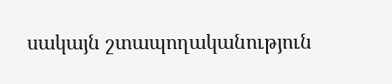սակայն շտապողականություն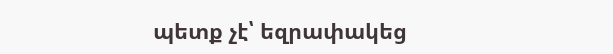պետք չէ՝ եզրափակեց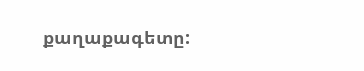քաղաքագետը: